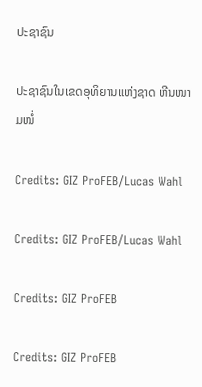ປະຊາຊົນ

ປະຊາຊົນໃນເຂດອຸທິຍານແຫ່ງຊາດ ຫີນໜາມໜໍ່

Credits: GIZ ProFEB/Lucas Wahl

Credits: GIZ ProFEB/Lucas Wahl

Credits: GIZ ProFEB

Credits: GIZ ProFEB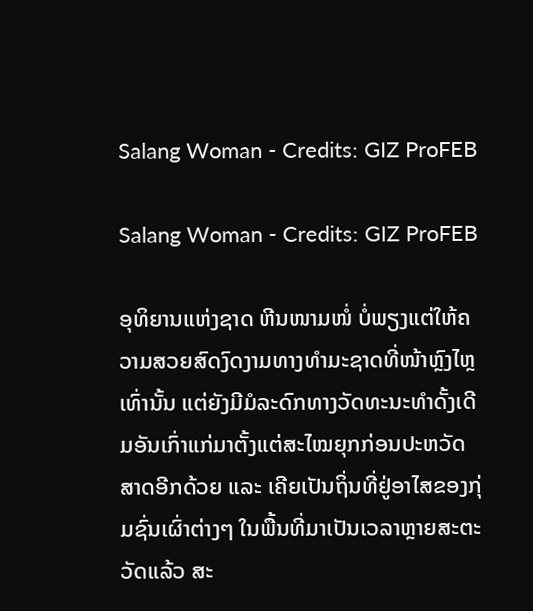Salang Woman - Credits: GIZ ProFEB

Salang Woman - Credits: GIZ ProFEB

ອຸທິຍານແຫ່ງຊາດ ຫີນໜາມໜໍ່ ບໍ່ພຽງແຕ່ໃຫ້ຄວາມສວຍສົດງົດງາມທາງທໍາມະຊາດທີ່ໜ້າຫຼົງໄຫຼເທົ່ານັ້ນ ແຕ່ຍັງມີມໍລະດົກທາງວັດທະນະທໍາດັ້ງເດີມອັນເກົ່າແກ່ມາຕັ້ງແຕ່ສະໄໝຍຸກກ່ອນປະຫວັດສາດອີກດ້ວຍ ແລະ ເຄີຍເປັນຖິ່ນທີ່ຢູ່ອາໄສຂອງກຸ່ມຊົ່ນເຜົ່າຕ່າງໆ ໃນພື້ນທີ່ມາເປັນເວລາຫຼາຍສະຕະວັດແລ້ວ ສະ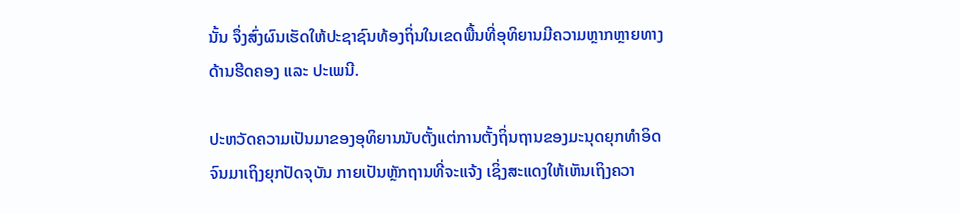ນັ້ນ ຈຶ່ງສົ່ງຜົນເຮັດໃຫ້ປະຊາຊົນທ້ອງຖິ່ນໃນເຂດພື້ນທີ່ອຸທິຍານມີຄວາມຫຼາກຫຼາຍທາງດ້ານຮີດຄອງ ແລະ ປະເພນີ.

ປະຫວັດຄວາມເປັນມາຂອງອຸທິຍານນັບຕັ້ງແຕ່ການຕັ້ງຖິ່ນຖານຂອງມະນຸດຍຸກທໍາອິດຈົນມາເຖິງຍຸກປັດຈຸບັນ ກາຍເປັນຫຼັກຖານທີ່ຈະແຈ້ງ ເຊິ່ງສະແດງໃຫ້ເຫັນເຖິງຄວາ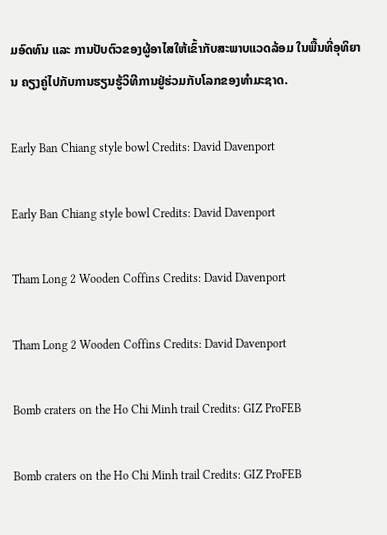ມອົດທົນ ແລະ ການປັບຕົວຂອງຜູ້ອາໄສໃຫ້ເຂົ້າກັບສະພາບແວດລ້ອມ ໃນພື້ນທີ່ອຸທິຍານ ຄຽງຄູ່ໄປກັບການຮຽນຮູ້ວິທີການຢູ່ຮ່ວມກັບໂລກຂອງທໍາມະຊາດ.

Early Ban Chiang style bowl Credits: David Davenport

Early Ban Chiang style bowl Credits: David Davenport

Tham Long 2 Wooden Coffins Credits: David Davenport

Tham Long 2 Wooden Coffins Credits: David Davenport

Bomb craters on the Ho Chi Minh trail Credits: GIZ ProFEB

Bomb craters on the Ho Chi Minh trail Credits: GIZ ProFEB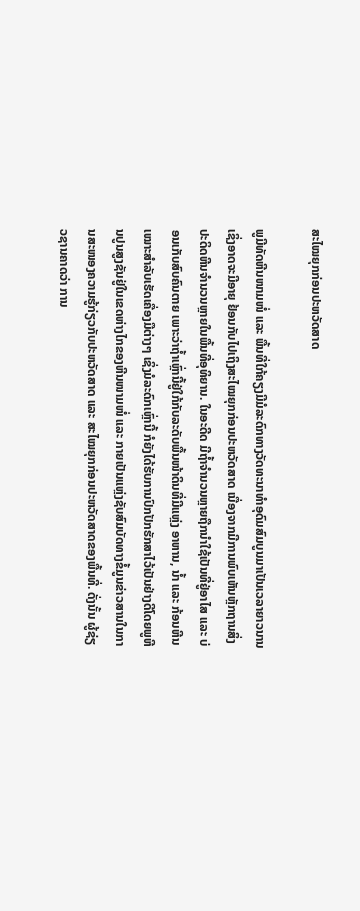ສະໄໝຍຸກກ່ອນປະຫວັດສາດ

ພູມີທັດຫີນໜາມໜໍ່ ແລະ ພື້ນທີ່ໃກ້ຄຽງມີມໍລະດົກທາງວັດທະນາທໍາອຸດົມສົມບູນມາເປັນເວລາຍາວນານ ເຊິ່ງອາດຈະມີອາຍຸ ຢ້ອນກັບໄປເຖິງສະໄໝຍຸກກ່ອນປະຫວັດສາດ ເນື່ອງຈາກມີການພົບເຫັນຫຼັກຖານສິ່ງປະດິດຫີນຈໍານວນຫຼາຍໃນພື້ນທີ່ອຸທິຍານ. ໃນອະດີດ ມີຖໍ້າຈໍານວນຫຼາຍຖືກນໍາໃຊ້ເປັນທີ່ຢູ່ອາໄສ ແລະ ບ່ອນເກັບສົບຄົນຕາຍ ເພາະວ່າຖໍ້າເຫຼົ່ານີ້ຢູ່ໃກ້ກັບລະດັບພື້ນໜ້າດິນທີ່ມີແຫຼ່ງ ອາຫານ, ນໍ້າ ແລະ ກ້ອນຫີນເໝາະສໍາລັບເຮັດເຄື່ອງມືຕ່າງໆ ເຊິ່ງມໍລະດົກເຫຼົ່ານີ້ ກໍຍັງໄດ້ຮັບການປົກປັກຮັກສາໄວ້ເປັນຢ່າງດີໂດຍພູຫີນປູນສູງຊັນຢູ່ໃນເຂດຫ່າງໄກຂອງຫີນໜາມໜໍ່ ແລະ ກາຍເປັນແຫຼ່ງຊັບສົມບັດທາງຂໍ້ມູນຂ່າວສານໃນການສະໜອງຄວາມຮູ້ກ່ຽວກັບປະຫວັດສາດ ແລະ ສະໄໝຍຸກກ່ອນປະຫວັດສາດຂອງພື້ນທີ່. ດັ່ງນັ້ນ ຜູ້ຊ່ຽວຊານຄາດວ່າ ການ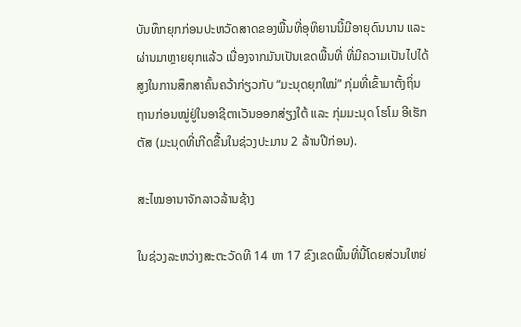ບັນທຶກຍຸກກ່ອນປະຫວັດສາດຂອງພື້ນທີ່ອຸທິຍານນີ້ມີອາຍຸດົນນານ ແລະ ຜ່ານມາຫຼາຍຍຸກແລ້ວ ເນື່ອງຈາກມັນເປັນເຂດພື້ນທີ່ ທີ່ມີຄວາມເປັນໄປໄດ້ສູງໃນການສຶກສາຄົ້ນຄວ້າກ່ຽວກັບ “ມະນຸດຍຸກໃໝ່” ກຸ່ມທີ່ເຂົ້າມາຕັ້ງຖິ່ນຖານກ່ອນໝູ່ຢູ່ໃນອາຊີຕາເວັນອອກສ່ຽງໃຕ້ ແລະ ກຸ່ມມະນຸດ ໂຮໂມ ອີເຮັກຕັສ (ມະນຸດທີ່ເກີດຂື້ນໃນຊ່ວງປະມານ 2 ລ້ານປີກ່ອນ).

ສະໄໝອານາຈັກລາວລ້ານຊ້າງ

ໃນຊ່ວງລະຫວ່າງສະຕະວັດທີ 14 ຫາ 17 ຂົງເຂດພື້ນທີ່ນີ້ໂດຍສ່ວນໃຫຍ່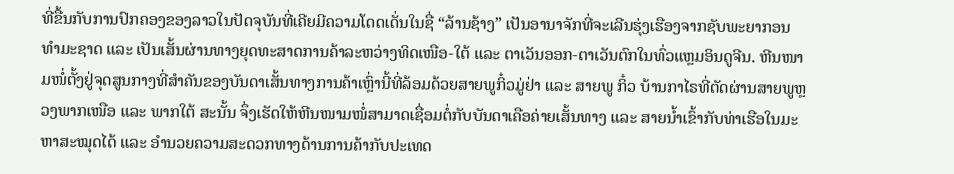ທີ່ຂື້ນກັບການປົກຄອງຂອງລາວໃນປັດຈຸບັນທີ່ເຄີຍມີຄວາມໂດດເດັ່ນໃນຊື່ “ລ້ານຊ້າງ” ເປັນອານາຈັກທີ່ຈະເລີນຮຸ່ງເຮືອງຈາກຊັບພະຍາກອນທໍາມະຊາດ ແລະ ເປັນເສັ້ນຜ່ານທາງຍຸດທະສາດການຄ້າລະຫວ່າງທິດເໜືອ-ໃຕ້ ແລະ ຕາເວັນອອກ-ຕາເວັນຕົກໃນທົ່ວແຫຼມອິນດູຈີນ. ຫີນໜາມໜໍ່ຕັ້ງຢູ່ຈຸດສູນກາງທີ່ສໍາຄັນຂອງບັນດາເສັ້ນທາງການຄ້າເຫຼົ່ານີ້ທີ່ລ້ອມດ້ວຍສາຍພູກິ໋ວມູ່ຢ່າ ແລະ ສາຍພູ ກິ໋ວ ບ້ານກາໄຣທີ່ຕັດຜ່ານສາຍພູຫຼວງພາກເໜືອ ແລະ ພາກໃຕ້ ສະນັ້ນ ຈຶ່ງເຮັດໃຫ້ຫີນໜາມໜໍ່ສາມາດເຊື່ອມຕໍ່ກັບບັນດາເຄືອຄ່າຍເສັ້ນທາງ ແລະ ສາຍນໍ້າເຂົ້າກັບທ່າເຮືອໃນມະຫາສະໝຸດໄດ້ ແລະ ອໍານວຍຄວາມສະດວກທາງດ້ານການຄ້າກັບປະເທດ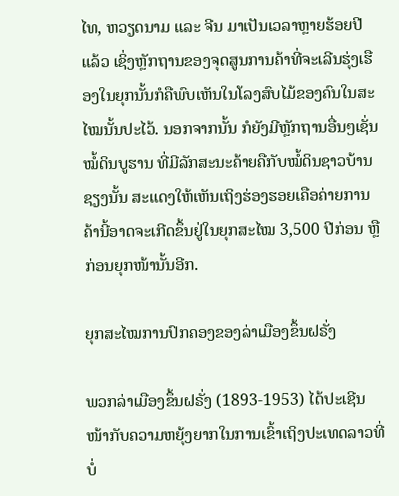ໄທ, ຫວຽດນາມ ແລະ ຈີນ ມາເປັນເວລາຫຼາຍຮ້ອຍປີແລ້ວ ເຊິ່ງຫຼັກຖານຂອງຈຸດສູນການຄ້າທີ່ຈະເລີນຮຸ່ງເຮືອງໃນຍຸກນັ້ນກໍຄືພົບເຫັນໃນໂລງສົບໄມ້ຂອງຄົນໃນສະໄໝນັ້ນປະໄວ້. ນອກຈາກນັ້ນ ກໍຍັງມີຫຼັກຖານອື່ນໆເຊັ່ນ ໝໍ້ດິນບູຮານ ທີ່ມີລັກສະນະຄ້າຍຄືກັບໝໍ້ດິນຊາວບ້ານຊຽງນັ້ນ ສະແດງໃຫ້ເຫັນເຖິງຮ່ອງຮອຍເຄືອຄ່າຍການຄ້ານີ້ອາດຈະເກີດຂຶ້ນຢູ່ໃນຍຸກສະໄໝ 3,500 ປີກ່ອນ ຫຼື ກ່ອນຍຸກໜ້ານັ້ນອີກ.

ຍຸກສະໄໝການປົກຄອງຂອງລ່າເມືອງຂຶ້ນຝຣັ່ງ

ພວກລ່າເມືອງຂຶ້ນຝຣັ່ງ (1893-1953) ໄດ້ປະເຊີນໜ້າກັບຄວາມຫຍຸ້ງຍາກໃນການເຂົ້າເຖິງປະເທດລາວທີ່ບໍ່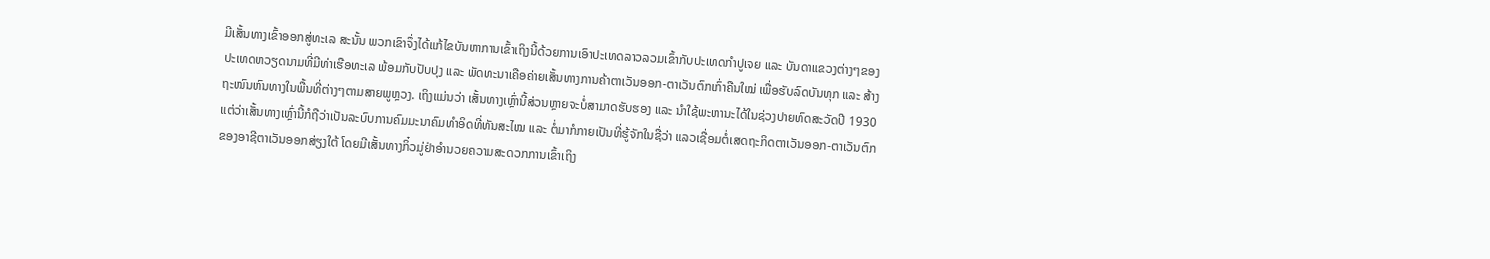ມີເສັ້ນທາງເຂົ້າອອກສູ່ທະເລ ສະນັ້ນ ພວກເຂົາຈຶ່ງໄດ້ແກ້ໄຂບັນຫາການເຂົ້າເຖິງນີ້ດ້ວຍການເອົາປະເທດລາວລວມເຂົ້າກັບປະເທດກໍາປູເຈຍ ແລະ ບັນດາແຂວງຕ່າງໆຂອງປະເທດຫວຽດນາມທີ່ມີທ່າເຮືອທະເລ ພ້ອມກັບປັບປຸງ ແລະ ພັດທະນາເຄືອຄ່າຍເສັ້ນທາງການຄ້າຕາເວັນອອກ-ຕາເວັນຕົກເກົ່າຄືນໃໝ່ ເພື່ອຮັບລົດບັນທຸກ ແລະ ສ້າງຖະໜົນຫົນທາງໃນພື້ນທີ່ຕ່າງໆຕາມສາຍພູຫຼວງ. ເຖິງແມ່ນວ່າ ເສັ້ນທາງເຫຼົ່ານີ້ສ່ວນຫຼາຍຈະບໍ່ສາມາດຮັບຮອງ ແລະ ນໍາໃຊ້ພະຫານະໄດ້ໃນຊ່ວງປາຍທົດສະວັດປີ 1930 ແຕ່ວ່າເສັ້ນທາງເຫຼົ່ານີ້ກໍຖືວ່າເປັນລະບົບການຄົມມະນາຄົມທໍາອິດທີ່ທັນສະໄໝ ແລະ ຕໍ່ມາກໍກາຍເປັນທີ່ຮູ້ຈັກໃນຊື່ວ່າ ແລວເຊື່ອມຕໍ່ເສດຖະກິດຕາເວັນອອກ-ຕາເວັນຕົກຂອງອາຊີຕາເວັນອອກສ່ຽງໃຕ້ ໂດຍມີເສັ້ນທາງກິ໋ວມູ່ຢ່າອໍານວຍຄວາມສະດວກການເຂົ້າເຖິງ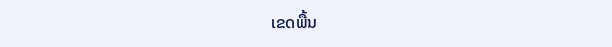ເຂດພື້ນ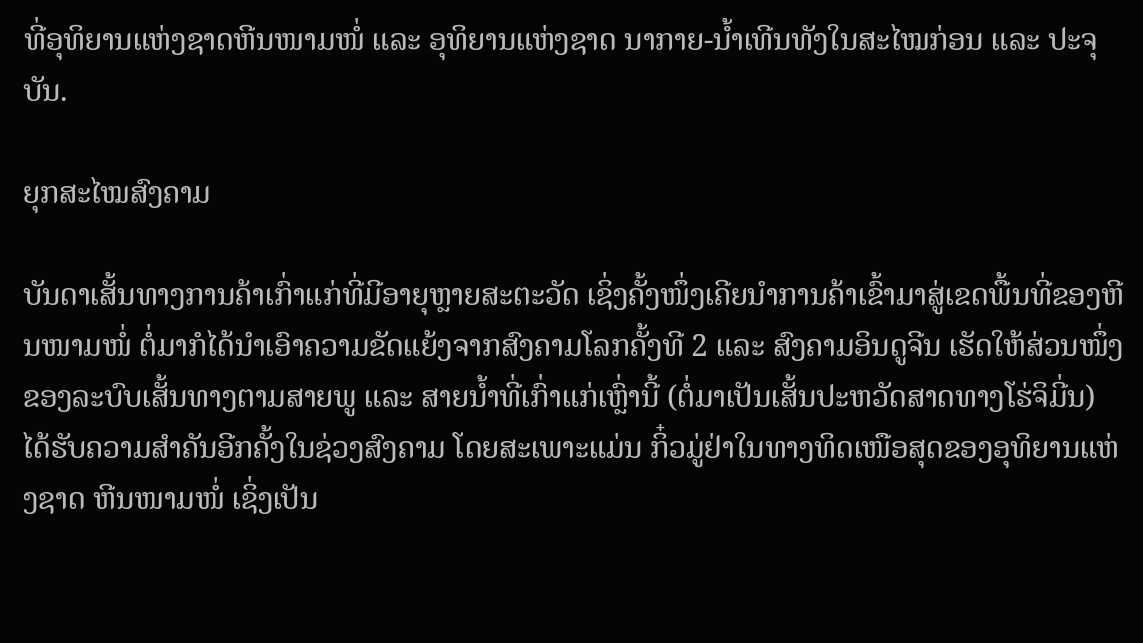ທີ່ອຸທິຍານແຫ່ງຊາດຫີນໜາມໜໍ່ ແລະ ອຸທິຍານແຫ່ງຊາດ ນາກາຍ-ນໍ້າເທີນທັງໃນສະໄໝກ່ອນ ແລະ ປະຈຸບັນ.

ຍຸກສະໄໝສົງຄາມ

ບັນດາເສັ້ນທາງການຄ້າເກົ່າແກ່ທີ່ມີອາຍຸຫຼາຍສະຕະວັດ ເຊິ່ງຄັ້ງໜຶ່ງເຄີຍນໍາການຄ້າເຂົ້າມາສູ່ເຂດພື້ນທີ່ຂອງຫີນໜາມໜໍ່ ຕໍ່ມາກໍໄດ້ນໍາເອົາຄວາມຂັດແຍ້ງຈາກສົງຄາມໂລກຄັ້ງທີ 2 ແລະ ສົງຄາມອິນດູຈີນ ເຮັດໃຫ້ສ່ວນໜຶ່ງຂອງລະບົບເສັ້ນທາງຕາມສາຍພູ ແລະ ສາຍນ້ຳທີ່ເກົ່າແກ່ເຫຼົ່ານີ້ (ຕໍ່ມາເປັນເສັ້ນປະຫວັດສາດທາງໂຮ່ຈິມີ່ນ) ໄດ້ຮັບຄວາມສໍາຄັນອີກຄັ້ງໃນຊ່ວງສົງຄາມ ໂດຍສະເພາະແມ່ນ ກິ໋ວມູ່ຢ່າໃນທາງທິດເໜືອສຸດຂອງອຸທິຍານແຫ່ງຊາດ ຫີນໜາມໜໍ່ ເຊິ່ງເປັນ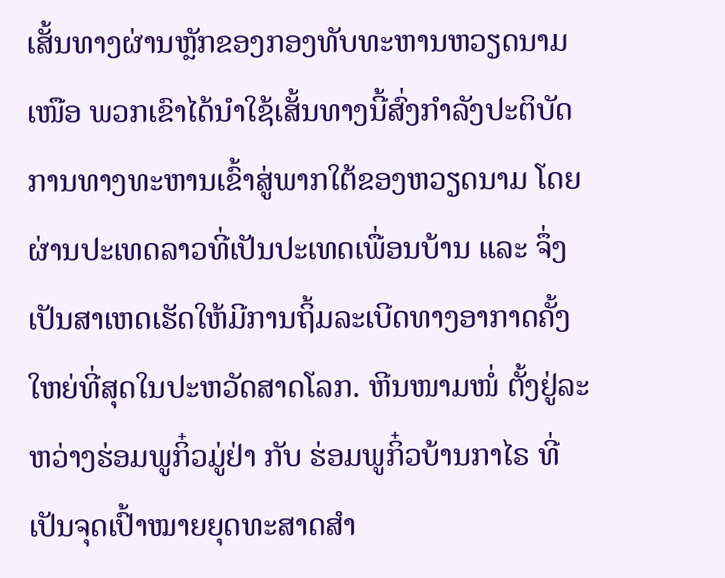ເສັ້ນທາງຜ່ານຫຼັກຂອງກອງທັບທະຫານຫວຽດນາມເໜືອ ພວກເຂົາໄດ້ນໍາໃຊ້ເສັ້ນທາງນີ້ສົ່ງກໍາລັງປະຕິບັດການທາງທະຫານເຂົ້າສູ່ພາກໃຕ້ຂອງຫວຽດນາມ ໂດຍຜ່ານປະເທດລາວທີ່ເປັນປະເທດເພື່ອນບ້ານ ແລະ ຈຶ່ງເປັນສາເຫດເຮັດໃຫ້ມີການຖິ້ມລະເບີດທາງອາກາດຄັ້ງໃຫຍ່ທີ່ສຸດໃນປະຫວັດສາດໂລກ. ຫີນໜາມໜໍ່ ຕັ້ງຢູ່ລະຫວ່າງຮ່ອມພູກິ໋ວມູ່ຢ່າ ກັບ ຮ່ອມພູກິ໋ວບ້ານກາໄຣ ທີ່ເປັນຈຸດເປົ້າໝາຍຍຸດທະສາດສໍາ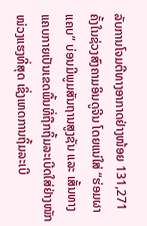ລັບການໂຈມຕີທາງອາກາດຢ່າງໜ້ອຍ 131,271 ຄັ້ງໃນຊ່ວງສົງຄາມອິນດູຈີນ ໂດຍແນ່ໃສ່ “ຮ່ອມຜາແຄບ” ບ່ອນມີພູມສັນຖານສູງຊັນ ແລະ ເສັ້ນທາງແຄບກາຍເປັນເຂດພື້ນທີ່ຖືກຖິ້ມລະເບີດໃສ່ຢ່າງໜັກໜ່ວງແຮງທີ່ສຸດ ເຊິ່ງເຫດການຖິ້ມລະເບີ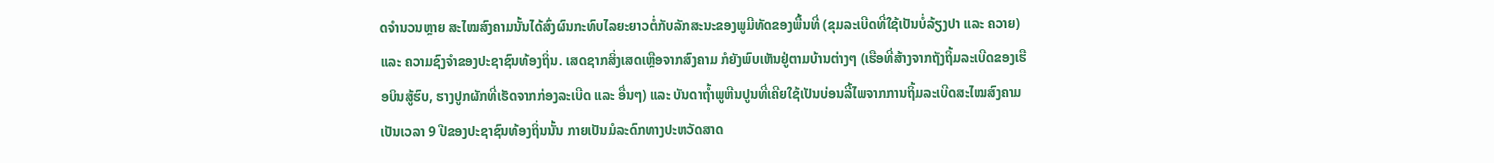ດຈໍານວນຫຼາຍ ສະໄໝສົງຄາມນັ້ນໄດ້ສົ່ງຜົນກະທົບໄລຍະຍາວຕໍ່ກັບລັກສະນະຂອງພູມີທັດຂອງພື້ນທີ່ (ຂຸມລະເບີດທີ່ໃຊ້ເປັນບໍ່ລ້ຽງປາ ແລະ ຄວາຍ) ແລະ ຄວາມຊົງຈໍາຂອງປະຊາຊົນທ້ອງຖິ່ນ. ເສດຊາກສິ່ງເສດເຫຼືອຈາກສົງຄາມ ກໍຍັງພົບເຫັນຢູ່ຕາມບ້ານຕ່າງໆ (ເຮືອທີ່ສ້າງຈາກຖັງຖິ້ມລະເບີດຂອງເຮືອບິນສູ້ຮົບ, ຮາງປູກຜັກທີ່ເຮັດຈາກກ່ອງລະເບີດ ແລະ ອື່ນໆ) ແລະ ບັນດາຖໍ້າພູຫີນປູນທີ່ເຄີຍໃຊ້ເປັນບ່ອນລີ້ໄພຈາກການຖິ້ມລະເບີດສະໄໝສົງຄາມເປັນເວລາ 9 ປີຂອງປະຊາຊົນທ້ອງຖິ່ນນັ້ນ ກາຍເປັນມໍລະດົກທາງປະຫວັດສາດ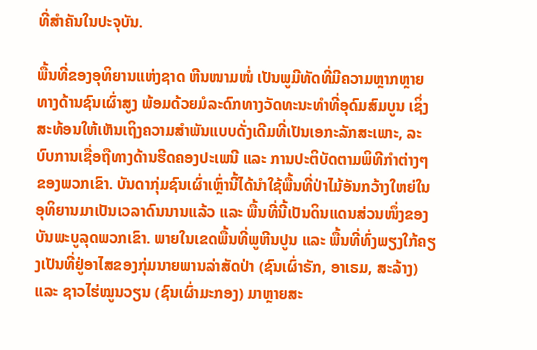ທີ່ສໍາຄັນໃນປະຈຸບັນ.

ພື້ນທີ່ຂອງອຸທິຍານແຫ່ງຊາດ ຫີນໜາມໜໍ່ ເປັນພູມີທັດທີ່ມີຄວາມຫຼາກຫຼາຍທາງດ້ານຊົນເຜົ່າສູງ ພ້ອມດ້ວຍມໍລະດົກທາງວັດທະນະທໍາທີ່ອຸດົມສົມບູນ ເຊິ່ງສະທ້ອນໃຫ້ເຫັນເຖິງຄວາມສໍາພັນແບບດັ່ງເດີມທີ່ເປັນເອກະລັກສະເພາະ, ລະບົບການເຊື່ອຖືທາງດ້ານຮີດຄອງປະເພນີ ແລະ ການປະຕິບັດຕາມພິທີກໍາຕ່າງໆຂອງພວກເຂົາ. ບັນດາກຸ່ມຊົນເຜົ່າເຫຼົ່ານີ້ໄດ້ນໍາໃຊ້ພື້ນທີ່ປ່າໄມ້ອັນກວ້າງໃຫຍ່ໃນອຸທິຍານມາເປັນເວລາດົນນານແລ້ວ ແລະ ພື້ນທີ່ນີ້ເປັນດິນແດນສ່ວນໜຶ່ງຂອງບັນພະບູລຸດພວກເຂົາ. ພາຍໃນເຂດພື້ນທີ່ພູຫີນປູນ ແລະ ພື້ນທີ່ທົ່ງພຽງໃກ້ຄຽງເປັນທີ່ຢູ່ອາໄສຂອງກຸ່ມນາຍພານລ່າສັດປ່າ (ຊົນເຜົ່າຣັກ, ອາເຣມ, ສະລ້າງ) ແລະ ຊາວໄຮ່ໝູນວຽນ (ຊົນເຜົ່າມະກອງ) ມາຫຼາຍສະ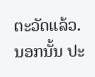ຕະວັດແລ້ວ. ນອກນັ້ນ ປະ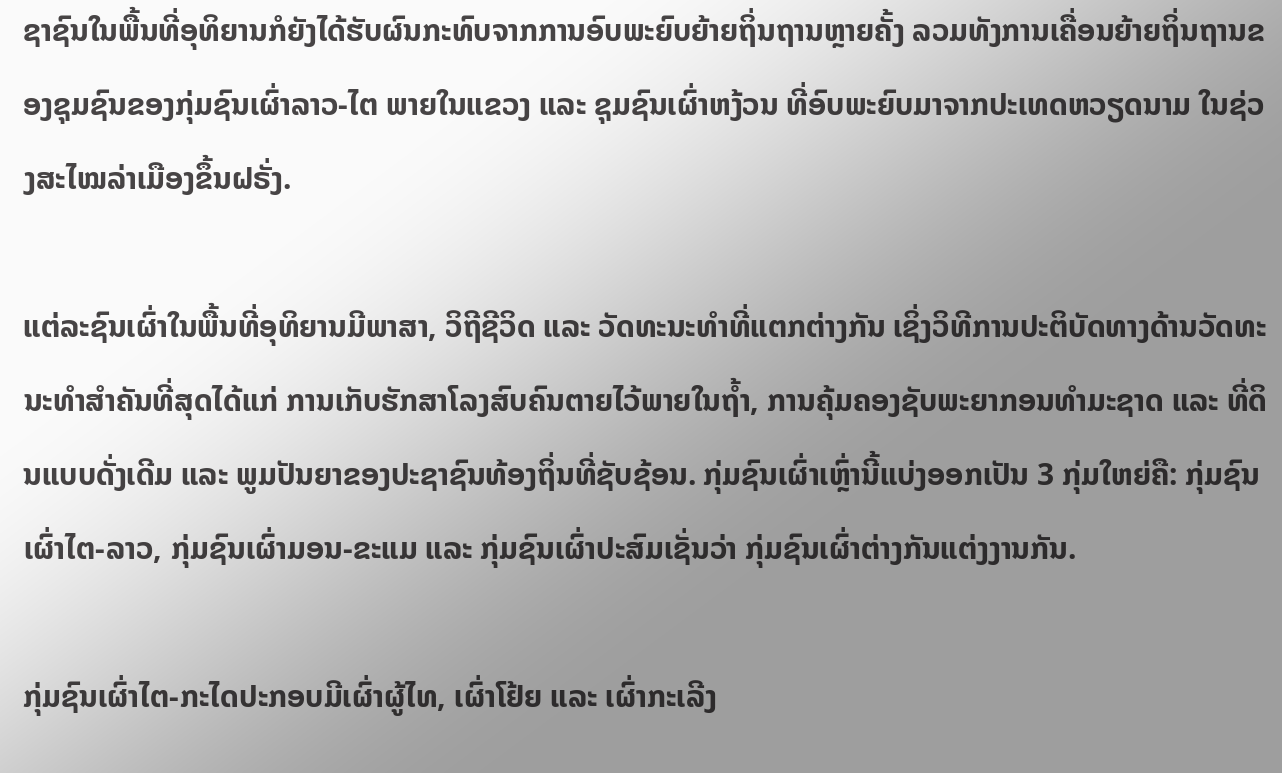ຊາຊົນໃນພື້ນທີ່ອຸທິຍານກໍຍັງໄດ້ຮັບຜົນກະທົບຈາກການອົບພະຍົບຍ້າຍຖິ່ນຖານຫຼາຍຄັ້ງ ລວມທັງການເຄື່ອນຍ້າຍຖິ່ນຖານຂອງຊຸມຊົນຂອງກຸ່ມຊົນເຜົ່າລາວ-ໄຕ ພາຍໃນແຂວງ ແລະ ຊຸມຊົນເຜົ່າຫງ້ວນ ທີ່ອົບພະຍົບມາຈາກປະເທດຫວຽດນາມ ໃນຊ່ວງສະໄໝລ່າເມືອງຂຶ້ນຝຣັ່ງ.

ແຕ່ລະຊົນເຜົ່າໃນພື້ນທີ່ອຸທິຍານມີພາສາ, ວິຖີຊີວິດ ແລະ ວັດທະນະທໍາທີ່ແຕກຕ່າງກັນ ເຊິ່ງວິທີການປະຕິບັດທາງດ້ານວັດທະນະທໍາສໍາຄັນທີ່ສຸດໄດ້ແກ່ ການເກັບຮັກສາໂລງສົບຄົນຕາຍໄວ້ພາຍໃນຖໍ້າ, ການຄຸ້ມຄອງຊັບພະຍາກອນທໍາມະຊາດ ແລະ ທີ່ດິນແບບດັ່ງເດີມ ແລະ ພູມປັນຍາຂອງປະຊາຊົນທ້ອງຖິ່ນທີ່ຊັບຊ້ອນ. ກຸ່ມຊົນເຜົ່າເຫຼົ່ານີ້ແບ່ງອອກເປັນ 3 ກຸ່ມໃຫຍ່ຄື: ກຸ່ມຊົນເຜົ່າໄຕ-ລາວ, ກຸ່ມຊົນເຜົ່າມອນ-ຂະແມ ແລະ ກຸ່ມຊົນເຜົ່າປະສົມເຊັ່ນວ່າ ກຸ່ມຊົນເຜົ່າຕ່າງກັນແຕ່ງງານກັນ.

ກຸ່ມຊົນເຜົ່າໄຕ-ກະໄດປະກອບມີເຜົ່າຜູ້ໄທ, ເຜົ່າໂຢ້ຍ ແລະ ເຜົ່າກະເລີງ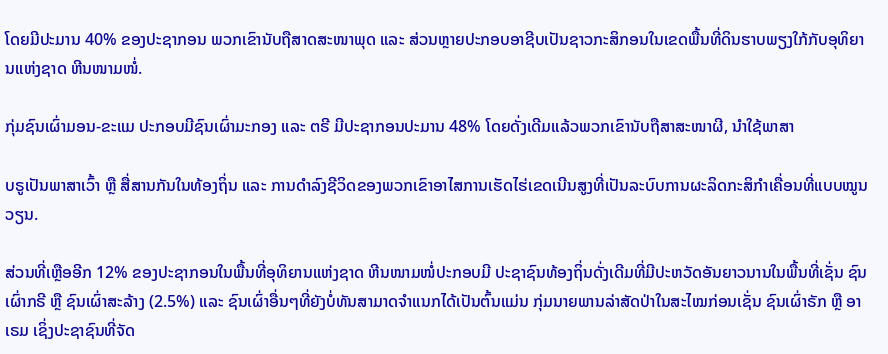ໂດຍມີປະມານ 40% ຂອງປະຊາກອນ ພວກເຂົານັບຖືສາດສະໜາພຸດ ແລະ ສ່ວນຫຼາຍປະກອບອາຊີບເປັນຊາວກະສິກອນໃນເຂດພື້ນທີ່ດິນຮາບພຽງໃກ້ກັບອຸທິຍານແຫ່ງຊາດ ຫີນໜາມໜໍ່.

ກຸ່ມຊົນເຜົ່າມອນ-ຂະແມ ປະກອບມີຊົນເຜົ່າມະກອງ ແລະ ຕຣີ ມີປະຊາກອນປະມານ 48% ໂດຍດັ່ງເດີມແລ້ວພວກເຂົານັບຖືສາສະໜາຜີ, ນໍາໃຊ້ພາສາ

ບຣູເປັນພາສາເວົ້າ ຫຼື ສື່ສານກັນໃນທ້ອງຖິ່ນ ແລະ ການດໍາລົງຊີວິດຂອງພວກເຂົາອາໄສການເຮັດໄຮ່ເຂດເນີນສູງທີ່ເປັນລະບົບການຜະລິດກະສິກໍາເຄື່ອນທີ່ແບບໝູນວຽນ.

ສ່ວນທີ່ເຫຼືອອີກ 12% ຂອງປະຊາກອນໃນພື້ນທີ່ອຸທິຍານແຫ່ງຊາດ ຫີນໜາມໜໍ່ປະກອບມີ ປະຊາຊົນທ້ອງຖິ່ນດັ່ງເດີມທີ່ມີປະຫວັດອັນຍາວນານໃນພື້ນທີ່ເຊັ່ນ ຊົນເຜົ່າກຣີ ຫຼື ຊົນເຜົ່າສະລ້າງ (2.5%) ແລະ ຊົນເຜົ່າອື່ນໆທີ່ຍັງບໍ່ທັນສາມາດຈໍາແນກໄດ້ເປັນຕົ້ນແມ່ນ ກຸ່ມນາຍພານລ່າສັດປ່າໃນສະໄໝກ່ອນເຊັ່ນ ຊົນເຜົ່າຣັກ ຫຼື ອາເຣມ ເຊິ່ງປະຊາຊົນທີ່ຈັດ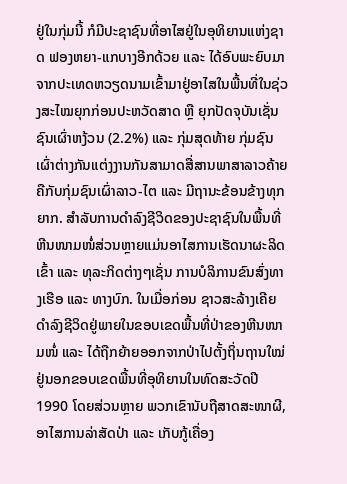ຢູ່ໃນກຸ່ມນີ້ ກໍມີປະຊາຊົນທີ່ອາໄສຢູ່ໃນອຸທິຍານແຫ່ງຊາດ ຟອງຫຍາ-ແກບາງອີກດ້ວຍ ແລະ ໄດ້ອົບພະຍົບມາຈາກປະເທດຫວຽດນາມເຂົ້າມາຢູ່ອາໄສໃນພື້ນທີ່ໃນຊ່ວງສະໄໝຍຸກກ່ອນປະຫວັດສາດ ຫຼື ຍຸກປັດຈຸບັນເຊັ່ນ ຊົນເຜົ່າຫງ້ວນ (2.2%) ແລະ ກຸ່ມສຸດທ້າຍ ກຸ່ມຊົນເຜົ່າຕ່າງກັນແຕ່ງງານກັນສາມາດສື່ສານພາສາລາວຄ້າຍຄືກັບກຸ່ມຊົນເຜົ່າລາວ-ໄຕ ແລະ ມີຖານະຂ້ອນຂ້າງທຸກຍາກ. ສໍາລັບການດໍາລົງຊີວິດຂອງປະຊາຊົນໃນພື້ນທີ່ຫີນໜາມໜໍ່ສ່ວນຫຼາຍແມ່ນອາໄສການເຮັດນາຜະລິດເຂົ້າ ແລະ ທຸລະກິດຕ່າງໆເຊັ່ນ ການບໍລິການຂົນສົ່ງທາງເຮືອ ແລະ ທາງບົກ. ໃນເມື່ອກ່ອນ ຊາວສະລ້າງເຄີຍດໍາລົງຊີວິດຢູ່ພາຍໃນຂອບເຂດພື້ນທີ່ປ່າຂອງຫີນໜາມໜໍ່ ແລະ ໄດ້ຖືກຍ້າຍອອກຈາກປ່າໄປຕັ້ງຖິ່ນຖານໃໝ່ຢູ່ນອກຂອບເຂດພື້ນທີ່ອຸທິຍານໃນທົດສະວັດປີ 1990 ໂດຍສ່ວນຫຼາຍ ພວກເຂົານັບຖືສາດສະໜາຜີ, ອາໄສການລ່າສັດປ່າ ແລະ ເກັບກູ້ເຄື່ອງ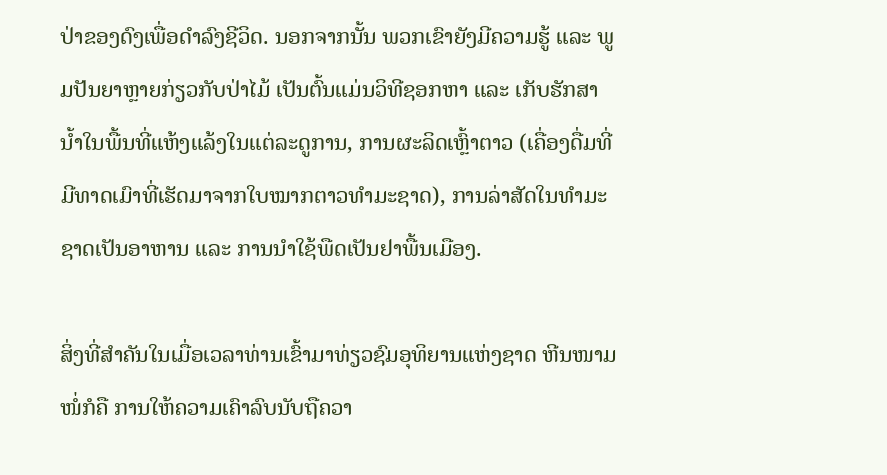ປ່າຂອງດົງເພື່ອດໍາລົງຊີວິດ. ນອກຈາກນັ້ນ ພວກເຂົາຍັງມີຄວາມຮູ້ ແລະ ພູມປັນຍາຫຼາຍກ່ຽວກັບປ່າໄມ້ ເປັນຕົ້ນແມ່ນວິທີຊອກຫາ ແລະ ເກັບຮັກສານໍ້າໃນພື້ນທີ່ແຫ້ງແລ້ງໃນແຕ່ລະດູການ, ການຜະລິດເຫຼົ້າຕາວ (ເຄື່ອງດື່ມທີ່ມີທາດເມົາທີ່ເຮັດມາຈາກໃບໝາກຕາວທໍາມະຊາດ), ການລ່າສັດໃນທໍາມະຊາດເປັນອາຫານ ແລະ ການນໍາໃຊ້ພືດເປັນຢາພື້ນເມືອງ.

ສິ່ງທີ່ສໍາຄັນໃນເມື່ອເວລາທ່ານເຂົ້າມາທ່ຽວຊົມອຸທິຍານແຫ່ງຊາດ ຫີນໜາມໜໍ່ກໍຄື ການໃຫ້ຄວາມເຄົາລົບນັບຖືຄວາ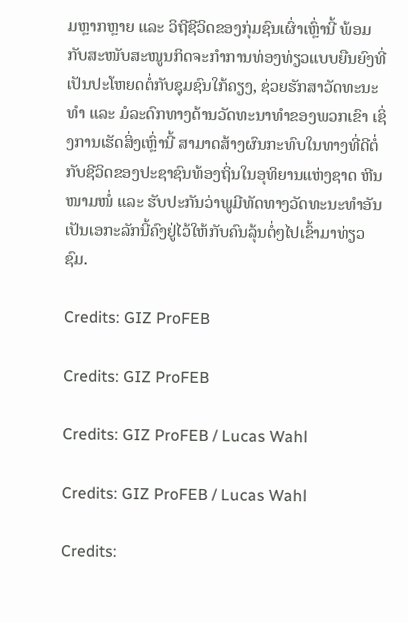ມຫຼາກຫຼາຍ ແລະ ວິຖີຊີວິດຂອງກຸ່ມຊົນເຜົ່າເຫຼົ່ານີ້ ພ້ອມກັບສະໜັບສະໜູນກິດຈະກໍາການທ່ອງທ່ຽວແບບຍືນຍົງທີ່ເປັນປະໂຫຍດຕໍ່ກັບຊຸມຊົນໃກ້ຄຽງ, ຊ່ວຍຮັກສາວັດທະນະທໍາ ແລະ ມໍລະດົກທາງດ້ານວັດທະນາທໍາຂອງພວກເຂົາ ເຊິ່ງການເຮັດສິ່ງເຫຼົ່ານີ້ ສາມາດສ້າງຜົນກະທົບໃນທາງທີ່ດີຕໍ່ກັບຊີວິດຂອງປະຊາຊົນທ້ອງຖິ່ນໃນອຸທິຍານແຫ່ງຊາດ ຫີນໜາມໜໍ່ ແລະ ຮັບປະກັນວ່າພູມີທັດທາງວັດທະນະທໍາອັນເປັນເອກະລັກນີ້ຄົງຢູ່ໄວ້ໃຫ້ກັບຄົນລຸ້ນຕໍ່ໆໄປເຂົ້າມາທ່ຽວຊົມ.

Credits: GIZ ProFEB

Credits: GIZ ProFEB

Credits: GIZ ProFEB / Lucas Wahl

Credits: GIZ ProFEB / Lucas Wahl

Credits: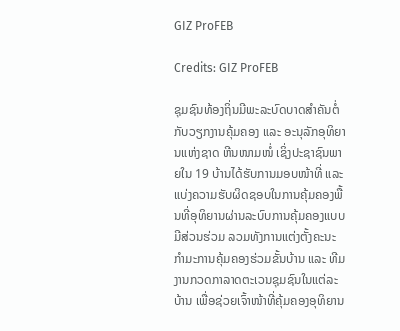GIZ ProFEB

Credits: GIZ ProFEB

ຊຸມຊົນທ້ອງຖິ່ນມີພະລະບົດບາດສໍາຄັນຕໍ່ກັບວຽກງານຄຸ້ມຄອງ ແລະ ອະນຸລັກອຸທິຍານແຫ່ງຊາດ ຫີນໜາມໜໍ່ ເຊິ່ງປະຊາຊົນພາຍໃນ 19 ບ້ານໄດ້ຮັບການມອບໜ້າທີ່ ແລະ ແບ່ງຄວາມຮັບຜິດຊອບໃນການຄຸ້ມຄອງພື້ນທີ່ອຸທິຍານຜ່ານລະບົບການຄຸ້ມຄອງແບບມີສ່ວນຮ່ວມ ລວມທັງການແຕ່ງຕັ້ງຄະນະກໍາມະການຄຸ້ມຄອງຮ່ວມຂັ້ນບ້ານ ແລະ ທີມງານກວດກາລາດຕະເວນຊຸມຊົນໃນແຕ່ລະບ້ານ ເພື່ອຊ່ວຍເຈົ້າໜ້າທີ່ຄຸ້ມຄອງອຸທິຍານ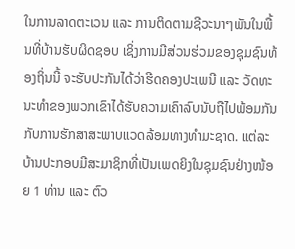ໃນການລາດຕະເວນ ແລະ ການຕິດຕາມຊີວະນາໆພັນໃນພື້ນທີ່ບ້ານຮັບຜິດຊອບ ເຊິ່ງການມີສ່ວນຮ່ວມຂອງຊຸມຊົນທ້ອງຖິ່ນນີ້ ຈະຮັບປະກັນໄດ້ວ່າຮີດຄອງປະເພນີ ແລະ ວັດທະນະທໍາຂອງພວກເຂົາໄດ້ຮັບຄວາມເຄົາລົບນັບຖືໄປພ້ອມກັນກັບການຮັກສາສະພາບແວດລ້ອມທາງທໍາມະຊາດ. ແຕ່ລະບ້ານປະກອບມີສະມາຊິກທີ່ເປັນເພດຍິງໃນຊຸມຊົນຢ່າງໜ້ອຍ 1 ທ່ານ ແລະ ຕົວ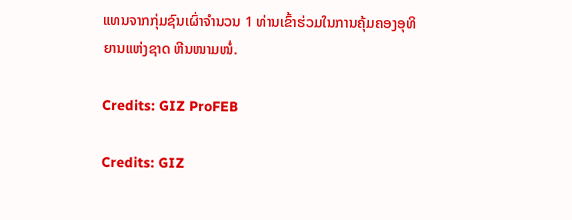ແທນຈາກກຸ່ມຊົນເຜົ່າຈໍານວນ 1 ທ່ານເຂົ້າຮ່ວມໃນການຄຸ້ມຄອງອຸທິຍານແຫ່ງຊາດ ຫີນໜາມໜໍ່.

Credits: GIZ ProFEB

Credits: GIZ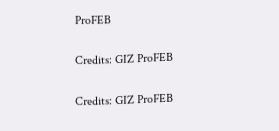ProFEB

Credits: GIZ ProFEB

Credits: GIZ ProFEB